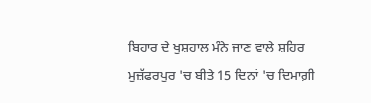ਬਿਹਾਰ ਦੇ ਖੁਸ਼ਹਾਲ ਮੰਨੇ ਜਾਣ ਵਾਲੇ ਸ਼ਹਿਰ ਮੁਜ਼ੱਫਰਪੁਰ 'ਚ ਬੀਤੇ 15 ਦਿਨਾਂ 'ਚ ਦਿਮਾਗ਼ੀ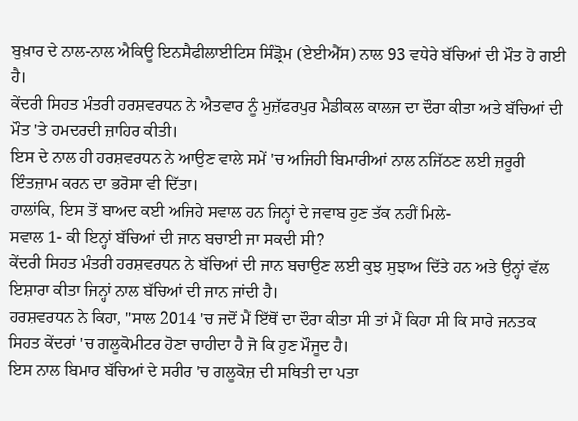ਬੁਖ਼ਾਰ ਦੇ ਨਾਲ-ਨਾਲ ਐਕਿਊ ਇਨਸੈਫੀਲਾਈਟਿਸ ਸਿੰਡ੍ਰੋਮ (ਏਈਐੱਸ) ਨਾਲ 93 ਵਧੇਰੇ ਬੱਚਿਆਂ ਦੀ ਮੌਤ ਹੋ ਗਈ ਹੈ।
ਕੇਂਦਰੀ ਸਿਹਤ ਮੰਤਰੀ ਹਰਸ਼ਵਰਧਨ ਨੇ ਐਤਵਾਰ ਨੂੰ ਮੁਜ਼ੱਫਰਪੁਰ ਮੈਡੀਕਲ ਕਾਲਜ ਦਾ ਦੌਰਾ ਕੀਤਾ ਅਤੇ ਬੱਚਿਆਂ ਦੀ ਮੌਤ 'ਤੇ ਹਮਦਰਦੀ ਜ਼ਾਹਿਰ ਕੀਤੀ।
ਇਸ ਦੇ ਨਾਲ ਹੀ ਹਰਸ਼ਵਰਧਨ ਨੇ ਆਉਣ ਵਾਲੇ ਸਮੇਂ 'ਚ ਅਜਿਹੀ ਬਿਮਾਰੀਆਂ ਨਾਲ ਨਜਿੱਠਣ ਲਈ ਜ਼ਰੂਰੀ ਇੰਤਜ਼ਾਮ ਕਰਨ ਦਾ ਭਰੋਸਾ ਵੀ ਦਿੱਤਾ।
ਹਾਲਾਂਕਿ, ਇਸ ਤੋਂ ਬਾਅਦ ਕਈ ਅਜਿਹੇ ਸਵਾਲ ਹਨ ਜਿਨ੍ਹਾਂ ਦੇ ਜਵਾਬ ਹੁਣ ਤੱਕ ਨਹੀਂ ਮਿਲੇ-
ਸਵਾਲ 1- ਕੀ ਇਨ੍ਹਾਂ ਬੱਚਿਆਂ ਦੀ ਜਾਨ ਬਚਾਈ ਜਾ ਸਕਦੀ ਸੀ?
ਕੇਂਦਰੀ ਸਿਹਤ ਮੰਤਰੀ ਹਰਸ਼ਵਰਧਨ ਨੇ ਬੱਚਿਆਂ ਦੀ ਜਾਨ ਬਚਾਉਣ ਲਈ ਕੁਝ ਸੁਝਾਅ ਦਿੱਤੇ ਹਨ ਅਤੇ ਉਨ੍ਹਾਂ ਵੱਲ ਇਸ਼ਾਰਾ ਕੀਤਾ ਜਿਨ੍ਹਾਂ ਨਾਲ ਬੱਚਿਆਂ ਦੀ ਜਾਨ ਜਾਂਦੀ ਹੈ।
ਹਰਸ਼ਵਰਧਨ ਨੇ ਕਿਹਾ, "ਸਾਲ 2014 'ਚ ਜਦੋਂ ਮੈਂ ਇੱਥੋਂ ਦਾ ਦੌਰਾ ਕੀਤਾ ਸੀ ਤਾਂ ਮੈਂ ਕਿਹਾ ਸੀ ਕਿ ਸਾਰੇ ਜਨਤਕ ਸਿਹਤ ਕੇਂਦਰਾਂ 'ਚ ਗਲੂਕੋਮੀਟਰ ਹੋਣਾ ਚਾਹੀਦਾ ਹੈ ਜੋ ਕਿ ਹੁਣ ਮੌਜੂਦ ਹੈ।
ਇਸ ਨਾਲ ਬਿਮਾਰ ਬੱਚਿਆਂ ਦੇ ਸਰੀਰ 'ਚ ਗਲੂਕੋਜ਼ ਦੀ ਸਥਿਤੀ ਦਾ ਪਤਾ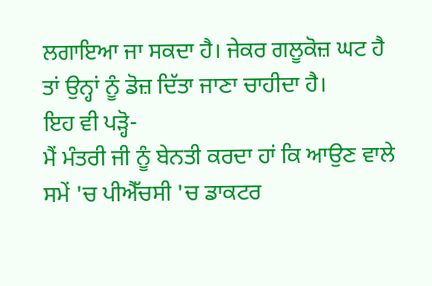ਲਗਾਇਆ ਜਾ ਸਕਦਾ ਹੈ। ਜੇਕਰ ਗਲੂਕੋਜ਼ ਘਟ ਹੈ ਤਾਂ ਉਨ੍ਹਾਂ ਨੂੰ ਡੋਜ਼ ਦਿੱਤਾ ਜਾਣਾ ਚਾਹੀਦਾ ਹੈ।
ਇਹ ਵੀ ਪੜ੍ਹੋ-
ਮੈਂ ਮੰਤਰੀ ਜੀ ਨੂੰ ਬੇਨਤੀ ਕਰਦਾ ਹਾਂ ਕਿ ਆਉਣ ਵਾਲੇ ਸਮੇਂ 'ਚ ਪੀਐੱਚਸੀ 'ਚ ਡਾਕਟਰ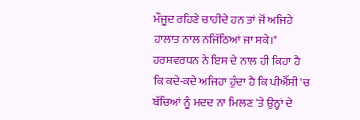ਮੌਜੂਦ ਰਹਿਣੇ ਚਾਹੀਦੇ ਹਨ ਤਾਂ ਜੋਂ ਅਜਿਹੇ ਹਾਲਾਤ ਨਾਲ ਨਜਿੱਠਿਆਂ ਜਾ ਸਕੇ।"
ਹਰਸ਼ਵਰਧਨ ਨੇ ਇਸ ਦੇ ਨਾਲ ਹੀ ਕਿਹਾ ਹੈ ਕਿ ਕਦੇ-ਕਦੇ ਅਜਿਹਾ ਹੁੰਦਾ ਹੈ ਕਿ ਪੀਐੱਸੀ 'ਚ ਬੱਚਿਆਂ ਨੂੰ ਮਦਦ ਨਾ ਮਿਲਣ 'ਤੇ ਉਨ੍ਹਾਂ ਦੇ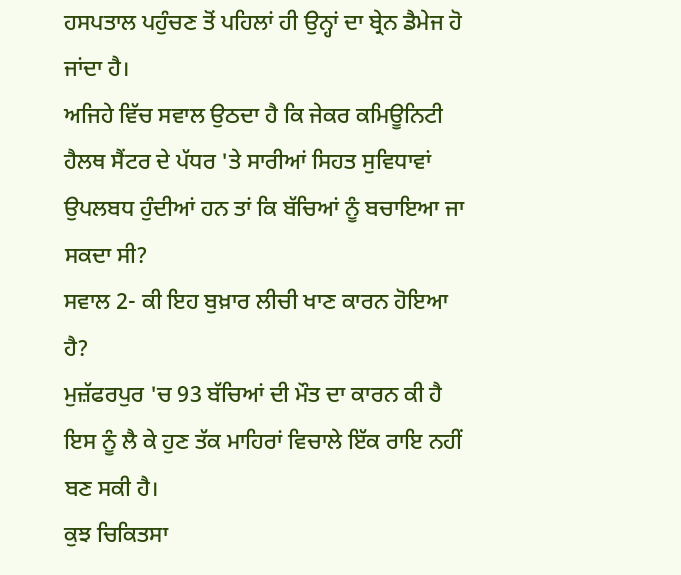ਹਸਪਤਾਲ ਪਹੁੰਚਣ ਤੋਂ ਪਹਿਲਾਂ ਹੀ ਉਨ੍ਹਾਂ ਦਾ ਬ੍ਰੇਨ ਡੈਮੇਜ ਹੋ ਜਾਂਦਾ ਹੈ।
ਅਜਿਹੇ ਵਿੱਚ ਸਵਾਲ ਉਠਦਾ ਹੈ ਕਿ ਜੇਕਰ ਕਮਿਊਨਿਟੀ ਹੈਲਥ ਸੈਂਟਰ ਦੇ ਪੱਧਰ 'ਤੇ ਸਾਰੀਆਂ ਸਿਹਤ ਸੁਵਿਧਾਵਾਂ ਉਪਲਬਧ ਹੁੰਦੀਆਂ ਹਨ ਤਾਂ ਕਿ ਬੱਚਿਆਂ ਨੂੰ ਬਚਾਇਆ ਜਾ ਸਕਦਾ ਸੀ?
ਸਵਾਲ 2- ਕੀ ਇਹ ਬੁਖ਼ਾਰ ਲੀਚੀ ਖਾਣ ਕਾਰਨ ਹੋਇਆ ਹੈ?
ਮੁਜ਼ੱਫਰਪੁਰ 'ਚ 93 ਬੱਚਿਆਂ ਦੀ ਮੌਤ ਦਾ ਕਾਰਨ ਕੀ ਹੈ ਇਸ ਨੂੰ ਲੈ ਕੇ ਹੁਣ ਤੱਕ ਮਾਹਿਰਾਂ ਵਿਚਾਲੇ ਇੱਕ ਰਾਇ ਨਹੀਂ ਬਣ ਸਕੀ ਹੈ।
ਕੁਝ ਚਿਕਿਤਸਾ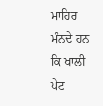ਮਾਹਿਰ ਮੰਨਦੇ ਹਨ ਕਿ ਖਾਲੀ ਪੇਟ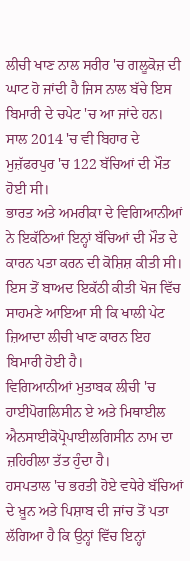ਲੀਚੀ ਖਾਣ ਨਾਲ ਸਰੀਰ 'ਚ ਗਲੂਕੋਜ਼ ਦੀ ਘਾਟ ਹੋ ਜਾਂਦੀ ਹੈ ਜਿਸ ਨਾਲ ਬੱਚੇ ਇਸ ਬਿਮਾਰੀ ਦੇ ਚਪੇਟ 'ਚ ਆ ਜਾਂਦੇ ਹਨ।
ਸਾਲ 2014 'ਚ ਵੀ ਬਿਹਾਰ ਦੇ ਮੁਜ਼ੱਫਰਪੁਰ 'ਚ 122 ਬੱਚਿਆਂ ਦੀ ਮੌਤ ਹੋਈ ਸੀ।
ਭਾਰਤ ਅਤੇ ਅਮਰੀਕਾ ਦੇ ਵਿਗਿਆਨੀਆਂ ਨੇ ਇਕੱਠਿਆਂ ਇਨ੍ਹਾਂ ਬੱਚਿਆਂ ਦੀ ਮੌਤ ਦੇ ਕਾਰਨ ਪਤਾ ਕਰਨ ਦੀ ਕੋਸ਼ਿਸ਼ ਕੀਤੀ ਸੀ।
ਇਸ ਤੋਂ ਬਾਅਦ ਇਕੱਠੀ ਕੀਤੀ ਖੋਜ ਵਿੱਚ ਸਾਹਮਣੇ ਆਇਆ ਸੀ ਕਿ ਖਾਲੀ ਪੇਟ ਜ਼ਿਆਦਾ ਲੀਚੀ ਖਾਣ ਕਾਰਨ ਇਹ ਬਿਮਾਰੀ ਹੋਈ ਹੈ।
ਵਿਗਿਆਨੀਆਂ ਮੁਤਾਬਕ ਲੀਚੀ 'ਚ ਹਾਈਪੋਗਲਿਸੀਨ ਏ ਅਤੇ ਮਿਥਾਈਲ ਐਨਸਾਈਕੋਪ੍ਰੋਪਾਈਲਗਿਸੀਨ ਨਾਮ ਦਾ ਜ਼ਹਿਰੀਲਾ ਤੱਤ ਹੁੰਦਾ ਹੈ।
ਹਸਪਤਾਲ 'ਚ ਭਰਤੀ ਹੋਏ ਵਧੇਰੇ ਬੱਚਿਆਂ ਦੇ ਖ਼ੂਨ ਅਤੇ ਪਿਸ਼ਾਬ ਦੀ ਜਾਂਚ ਤੋਂ ਪਤਾ ਲੱਗਿਆ ਹੈ ਕਿ ਉਨ੍ਹਾਂ ਵਿੱਚ ਇਨ੍ਹਾਂ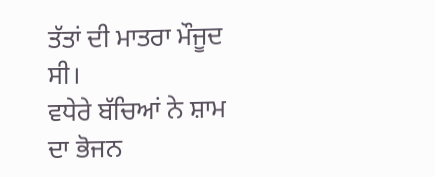ਤੱਤਾਂ ਦੀ ਮਾਤਰਾ ਮੌਜੂਦ ਸੀ।
ਵਧੇਰੇ ਬੱਚਿਆਂ ਨੇ ਸ਼ਾਮ ਦਾ ਭੋਜਨ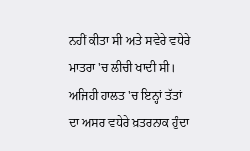ਨਹੀਂ ਕੀਤਾ ਸੀ ਅਤੇ ਸਵੇਰੇ ਵਧੇਰੇ ਮਾਤਰਾ 'ਚ ਲੀਚੀ ਖਾਦੀ ਸੀ। ਅਜਿਹੀ ਹਾਲਤ 'ਚ ਇਨ੍ਹਾਂ ਤੱਤਾਂ ਦਾ ਅਸਰ ਵਧੇਰੇ ਖ਼ਤਰਨਾਕ ਹੁੰਦਾ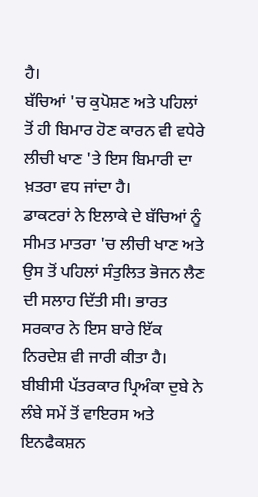ਹੈ।
ਬੱਚਿਆਂ 'ਚ ਕੁਪੋਸ਼ਣ ਅਤੇ ਪਹਿਲਾਂ ਤੋਂ ਹੀ ਬਿਮਾਰ ਹੋਣ ਕਾਰਨ ਵੀ ਵਧੇਰੇ ਲੀਚੀ ਖਾਣ 'ਤੇ ਇਸ ਬਿਮਾਰੀ ਦਾ ਖ਼ਤਰਾ ਵਧ ਜਾਂਦਾ ਹੈ।
ਡਾਕਟਰਾਂ ਨੇ ਇਲਾਕੇ ਦੇ ਬੱਚਿਆਂ ਨੂੰ ਸੀਮਤ ਮਾਤਰਾ 'ਚ ਲੀਚੀ ਖਾਣ ਅਤੇ ਉਸ ਤੋਂ ਪਹਿਲਾਂ ਸੰਤੁਲਿਤ ਭੋਜਨ ਲੈਣ ਦੀ ਸਲਾਹ ਦਿੱਤੀ ਸੀ। ਭਾਰਤ ਸਰਕਾਰ ਨੇ ਇਸ ਬਾਰੇ ਇੱਕ ਨਿਰਦੇਸ਼ ਵੀ ਜਾਰੀ ਕੀਤਾ ਹੈ।
ਬੀਬੀਸੀ ਪੱਤਰਕਾਰ ਪ੍ਰਿਅੰਕਾ ਦੁਬੇ ਨੇ ਲੰਬੇ ਸਮੇਂ ਤੋਂ ਵਾਇਰਸ ਅਤੇ ਇਨਫੈਕਸ਼ਨ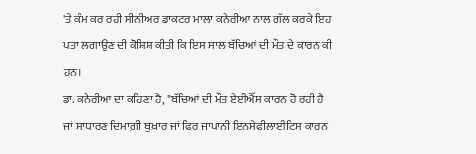'ਤੇ ਕੰਮ ਕਰ ਰਹੀ ਸੀਨੀਅਰ ਡਾਕਟਰ ਮਾਲਾ ਕਨੇਰੀਆ ਨਾਲ ਗੱਲ ਕਰਕੇ ਇਹ ਪਤਾ ਲਗਾਉਣ ਦੀ ਕੋਸ਼ਿਸ਼ ਕੀਤੀ ਕਿ ਇਸ ਸਾਲ ਬੱਚਿਆਂ ਦੀ ਮੌਤ ਦੇ ਕਾਰਨ ਕੀ ਹਨ।
ਡਾ. ਕਨੇਰੀਆ ਦਾ ਕਹਿਣਾ ਹੈ, "ਬੱਚਿਆਂ ਦੀ ਮੌਤ ਏਈਐੱਸ ਕਾਰਨ ਹੋ ਰਹੀ ਹੈ ਜਾਂ ਸਾਧਾਰਣ ਦਿਮਾਗ਼ੀ ਬੁਖ਼ਾਰ ਜਾਂ ਫਿਰ ਜਾਪਾਨੀ ਇਨਸੇਫੀਲਾਈਟਿਸ ਕਾਰਨ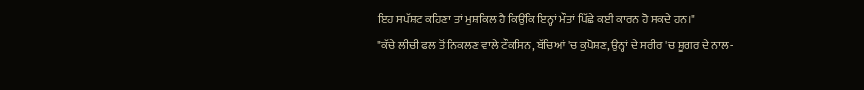ਇਹ ਸਪੱਸ਼ਟ ਕਹਿਣਾ ਤਾਂ ਮੁਸ਼ਕਿਲ ਹੈ ਕਿਉਂਕਿ ਇਨ੍ਹਾਂ ਮੌਤਾਂ ਪਿੱਛੇ ਕਈ ਕਾਰਨ ਹੋ ਸਕਦੇ ਹਨ।"
"ਕੱਚੇ ਲੀਚੀ ਫਲ ਤੋਂ ਨਿਕਲਣ ਵਾਲੇ ਟੌਕਸਿਨ, ਬੱਚਿਆਂ 'ਚ ਕੁਪੋਸ਼ਣ, ਉਨ੍ਹਾਂ ਦੇ ਸਰੀਰ 'ਚ ਸ਼ੂਗਰ ਦੇ ਨਾਲ-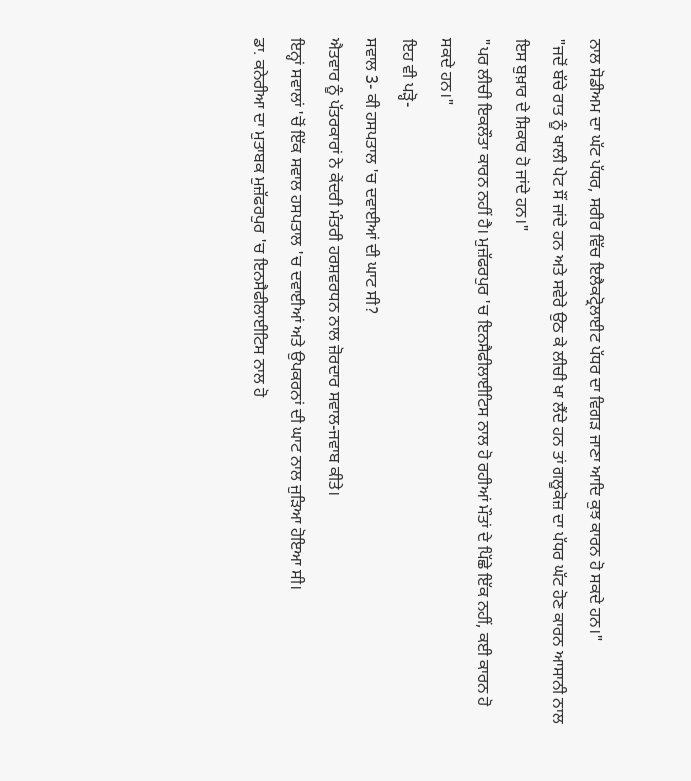ਨਾਲ ਸੋਡੀਅਮ ਦਾ ਘੱਟ ਪੱਧਰ, ਸਰੀਰ ਵਿੱਚ ਇਲੈਕਟ੍ਰੋਲਾਈਟ ਪੱਧਰ ਦਾ ਵਿਗੜ ਜਾਣਾ ਆਦਿ ਕੁਝ ਕਾਰਨ ਹੋ ਸਕਦੇ ਹਨ।"
"ਜਦੋਂ ਬੱਚੇ ਰਾਤ ਨੂੰ ਖਾਲੀ ਪੇਟ ਸੌਂ ਜਾਂਦੇ ਹਨ ਅਤੇ ਸਵੇਰੇ ਉਠ ਕੇ ਲੀਚੀ ਖਾ ਲੈਂਦੇ ਹਨ ਤਾਂ ਗਲੂਕੋਜ਼ ਦਾ ਪੱਧਰ ਘੱਟ ਹੋਣ ਕਾਰਨ ਆਸਾਨੀ ਨਾਲ ਇਸ ਬੁਖ਼ਾਰ ਦੇ ਸ਼ਿਕਾਰ ਹੋ ਜਾਂਦੇ ਹਨ।"
"ਪਰ ਲੀਚੀ ਇਕਲੌਤਾ ਕਾਰਨ ਨਹੀਂ ਹੈ। ਮੁਜ਼ੱਫਰਪੁਰ 'ਚ ਇਨਸੈਫੀਲਾਈਟਿਸ ਨਾਲ ਹੋ ਰਹੀਆਂ ਮੌਤਾਂ ਦੇ ਪਿੱਛੇ ਇੱਕ ਨਹੀਂ, ਕਈ ਕਾਰਨ ਹੋ ਸਕਦੇ ਹਨ।"
ਇਹ ਵੀ ਪੜ੍ਹੋ-
ਸਵਾਲ 3- ਕੀ ਹਸਪਤਾਲ 'ਚ ਦਵਾਈਆਂ ਦੀ ਘਾਟ ਸੀ?
ਐਤਵਾਰ ਨੂੰ ਪੱਤਰਕਾਰਾਂ ਨੇ ਕੇਂਦਰੀ ਮੰਤਰੀ ਹਰਸ਼ਵਰਧਨ ਨਾਲ ਜ਼ੋਰਦਾਰ ਸਵਾਲ-ਜਵਾਬ ਕੀਤੇ।
ਇਨ੍ਹਾਂ ਸਵਾਲਾਂ 'ਚੋਂ ਇੱਕ ਸਵਾਲ ਹਸਪਤਾਲ 'ਚ ਦਵਾਈਆਂ ਅਤੇ ਉਪਕਰਨਾਂ ਦੀ ਘਾਟ ਨਾਲ ਜੁੜਿਆ ਹੋਇਆ ਸੀ।
ਡਾ. ਕਨੇਰੀਆ ਦਾ ਮੁਤਾਬਕ ਮੁਜ਼ੱਫਰਪੁਰ 'ਚ ਇਨਸੈਫੀਲਾਈਟਿਸ ਨਾਲ ਹੋ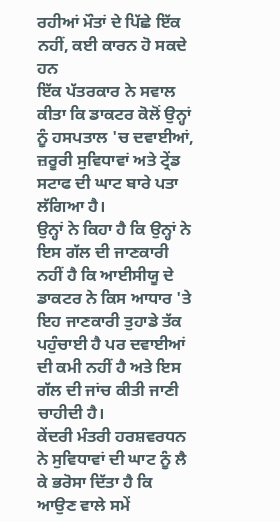ਰਹੀਆਂ ਮੌਤਾਂ ਦੇ ਪਿੱਛੇ ਇੱਕ ਨਹੀਂ, ਕਈ ਕਾਰਨ ਹੋ ਸਕਦੇ ਹਨ
ਇੱਕ ਪੱਤਰਕਾਰ ਨੇ ਸਵਾਲ ਕੀਤਾ ਕਿ ਡਾਕਟਰ ਕੋਲੋਂ ਉਨ੍ਹਾਂ ਨੂੰ ਹਸਪਤਾਲ 'ਚ ਦਵਾਈਆਂ, ਜ਼ਰੂਰੀ ਸੁਵਿਧਾਵਾਂ ਅਤੇ ਟ੍ਰੇਂਡ ਸਟਾਫ ਦੀ ਘਾਟ ਬਾਰੇ ਪਤਾ ਲੱਗਿਆ ਹੈ।
ਉਨ੍ਹਾਂ ਨੇ ਕਿਹਾ ਹੈ ਕਿ ਉਨ੍ਹਾਂ ਨੇ ਇਸ ਗੱਲ ਦੀ ਜਾਣਕਾਰੀ ਨਹੀਂ ਹੈ ਕਿ ਆਈਸੀਯੂ ਦੇ ਡਾਕਟਰ ਨੇ ਕਿਸ ਆਧਾਰ 'ਤੇ ਇਹ ਜਾਣਕਾਰੀ ਤੁਹਾਡੇ ਤੱਕ ਪਹੁੰਚਾਈ ਹੈ ਪਰ ਦਵਾਈਆਂ ਦੀ ਕਮੀ ਨਹੀਂ ਹੈ ਅਤੇ ਇਸ ਗੱਲ ਦੀ ਜਾਂਚ ਕੀਤੀ ਜਾਣੀ ਚਾਹੀਦੀ ਹੈ।
ਕੇਂਦਰੀ ਮੰਤਰੀ ਹਰਸ਼ਵਰਧਨ ਨੇ ਸੁਵਿਧਾਵਾਂ ਦੀ ਘਾਟ ਨੂੰ ਲੈ ਕੇ ਭਰੋਸਾ ਦਿੱਤਾ ਹੈ ਕਿ ਆਉਣ ਵਾਲੇ ਸਮੇਂ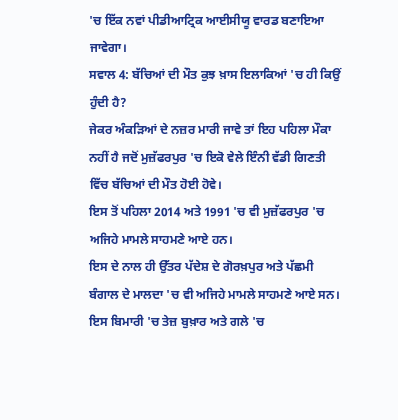'ਚ ਇੱਕ ਨਵਾਂ ਪੀਡੀਆਟ੍ਰਿਕ ਆਈਸੀਯੂ ਵਾਰਡ ਬਣਾਇਆ ਜਾਵੇਗਾ।
ਸਵਾਲ 4: ਬੱਚਿਆਂ ਦੀ ਮੌਤ ਕੁਝ ਖ਼ਾਸ ਇਲਾਕਿਆਂ 'ਚ ਹੀ ਕਿਉਂ ਹੁੰਦੀ ਹੈ?
ਜੇਕਰ ਅੰਕੜਿਆਂ ਦੇ ਨਜ਼ਰ ਮਾਰੀ ਜਾਵੇ ਤਾਂ ਇਹ ਪਹਿਲਾ ਮੌਕਾ ਨਹੀਂ ਹੈ ਜਦੋਂ ਮੁਜ਼ੱਫਰਪੁਰ 'ਚ ਇਕੋ ਵੇਲੇ ਇੰਨੀ ਵੱਡੀ ਗਿਣਤੀ ਵਿੱਚ ਬੱਚਿਆਂ ਦੀ ਮੌਤ ਹੋਈ ਹੋਵੇ।
ਇਸ ਤੋਂ ਪਹਿਲਾ 2014 ਅਤੇ 1991 'ਚ ਵੀ ਮੁਜ਼ੱਫਰਪੁਰ 'ਚ ਅਜਿਹੇ ਮਾਮਲੇ ਸਾਹਮਣੇ ਆਏ ਹਨ।
ਇਸ ਦੇ ਨਾਲ ਹੀ ਉੱਤਰ ਪੱਦੇਸ਼ ਦੇ ਗੋਰਖ਼ਪੁਰ ਅਤੇ ਪੱਛਮੀ ਬੰਗਾਲ ਦੇ ਮਾਲਦਾ 'ਚ ਵੀ ਅਜਿਹੇ ਮਾਮਲੇ ਸਾਹਮਣੇ ਆਏ ਸਨ।
ਇਸ ਬਿਮਾਰੀ 'ਚ ਤੇਜ਼ ਬੁਖ਼ਾਰ ਅਤੇ ਗਲੇ 'ਚ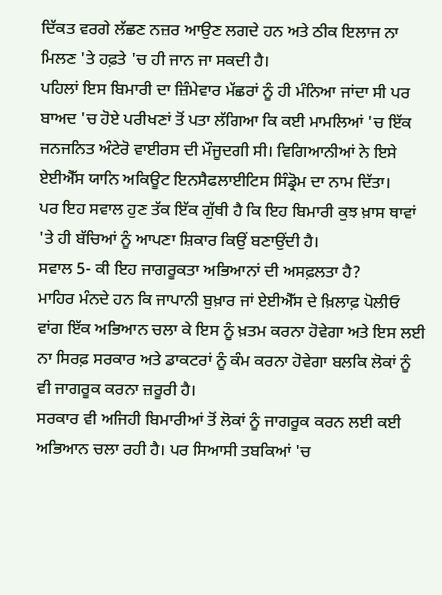ਦਿੱਕਤ ਵਰਗੇ ਲੱਛਣ ਨਜ਼ਰ ਆਉਣ ਲਗਦੇ ਹਨ ਅਤੇ ਠੀਕ ਇਲਾਜ ਨਾ ਮਿਲਣ 'ਤੇ ਹਫ਼ਤੇ 'ਚ ਹੀ ਜਾਨ ਜਾ ਸਕਦੀ ਹੈ।
ਪਹਿਲਾਂ ਇਸ ਬਿਮਾਰੀ ਦਾ ਜ਼ਿੰਮੇਵਾਰ ਮੱਛਰਾਂ ਨੂੰ ਹੀ ਮੰਨਿਆ ਜਾਂਦਾ ਸੀ ਪਰ ਬਾਅਦ 'ਚ ਹੋਏ ਪਰੀਖਣਾਂ ਤੋਂ ਪਤਾ ਲੱਗਿਆ ਕਿ ਕਈ ਮਾਮਲਿਆਂ 'ਚ ਇੱਕ ਜਨਜਨਿਤ ਅੰਟੇਰੋ ਵਾਈਰਸ ਦੀ ਮੌਜੂਦਗੀ ਸੀ। ਵਿਗਿਆਨੀਆਂ ਨੇ ਇਸੇ ਏਈਐੱਸ ਯਾਨਿ ਅਕਿਊਟ ਇਨਸੈਫਲਾਈਟਿਸ ਸਿੰਡ੍ਰੋਮ ਦਾ ਨਾਮ ਦਿੱਤਾ।
ਪਰ ਇਹ ਸਵਾਲ ਹੁਣ ਤੱਕ ਇੱਕ ਗੁੱਥੀ ਹੈ ਕਿ ਇਹ ਬਿਮਾਰੀ ਕੁਝ ਖ਼ਾਸ ਥਾਵਾਂ 'ਤੇ ਹੀ ਬੱਚਿਆਂ ਨੂੰ ਆਪਣਾ ਸ਼ਿਕਾਰ ਕਿਉਂ ਬਣਾਉਂਦੀ ਹੈ।
ਸਵਾਲ 5- ਕੀ ਇਹ ਜਾਗਰੂਕਤਾ ਅਭਿਆਨਾਂ ਦੀ ਅਸਫ਼ਲਤਾ ਹੈ?
ਮਾਹਿਰ ਮੰਨਦੇ ਹਨ ਕਿ ਜਾਪਾਨੀ ਬੁਖ਼ਾਰ ਜਾਂ ਏਈਐੱਸ ਦੇ ਖ਼ਿਲਾਫ਼ ਪੋਲੀਓ ਵਾਂਗ ਇੱਕ ਅਭਿਆਨ ਚਲਾ ਕੇ ਇਸ ਨੂੰ ਖ਼ਤਮ ਕਰਨਾ ਹੋਵੇਗਾ ਅਤੇ ਇਸ ਲਈ ਨਾ ਸਿਰਫ਼ ਸਰਕਾਰ ਅਤੇ ਡਾਕਟਰਾਂ ਨੂੰ ਕੰਮ ਕਰਨਾ ਹੋਵੇਗਾ ਬਲਕਿ ਲੋਕਾਂ ਨੂੰ ਵੀ ਜਾਗਰੂਕ ਕਰਨਾ ਜ਼ਰੂਰੀ ਹੈ।
ਸਰਕਾਰ ਵੀ ਅਜਿਹੀ ਬਿਮਾਰੀਆਂ ਤੋਂ ਲੋਕਾਂ ਨੂੰ ਜਾਗਰੂਕ ਕਰਨ ਲਈ ਕਈ ਅਭਿਆਨ ਚਲਾ ਰਹੀ ਹੈ। ਪਰ ਸਿਆਸੀ ਤਬਕਿਆਂ 'ਚ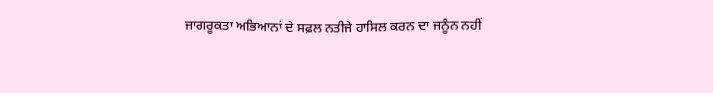ਜਾਗਰੂਕਤਾ ਅਭਿਆਨਾਂ ਦੇ ਸਫ਼ਲ ਨਤੀਜੇ ਹਾਸਿਲ ਕਰਨ ਦਾ ਜਨੂੰਨ ਨਹੀਂ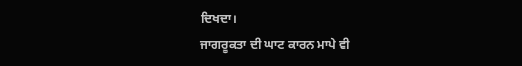ਦਿਖਦਾ।
ਜਾਗਰੂਕਤਾ ਦੀ ਘਾਟ ਕਾਰਨ ਮਾਪੇ ਵੀ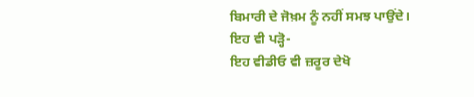ਬਿਮਾਰੀ ਦੇ ਜੋਖ਼ਮ ਨੂੰ ਨਹੀਂ ਸਮਝ ਪਾਉਂਦੇ।
ਇਹ ਵੀ ਪੜ੍ਹੋ-
ਇਹ ਵੀਡੀਓ ਵੀ ਜ਼ਰੂਰ ਦੇਖੋ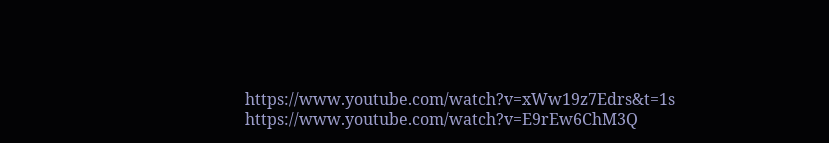https://www.youtube.com/watch?v=xWw19z7Edrs&t=1s
https://www.youtube.com/watch?v=E9rEw6ChM3Q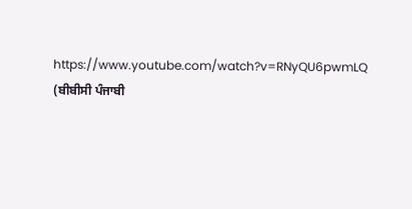https://www.youtube.com/watch?v=RNyQU6pwmLQ
(ਬੀਬੀਸੀ ਪੰਜਾਬੀ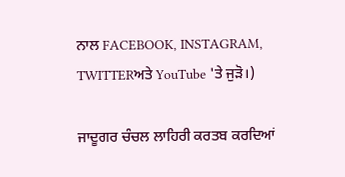ਨਾਲ FACEBOOK, INSTAGRAM, TWITTERਅਤੇ YouTube 'ਤੇ ਜੁੜੋ।)

ਜਾਦੂਗਰ ਚੰਚਲ ਲਾਹਿਰੀ ਕਰਤਬ ਕਰਦਿਆਂ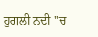ਹੁਗਲੀ ਨਦੀ ''ਚ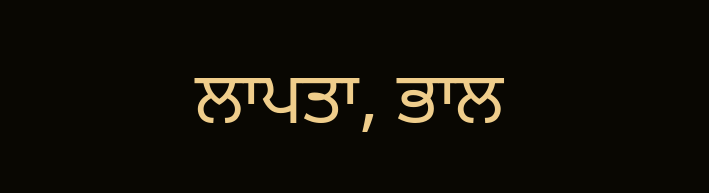ਲਾਪਤਾ, ਭਾਲ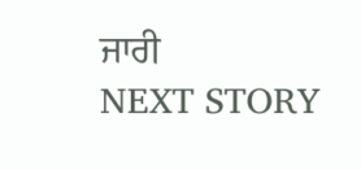ਜਾਰੀ
NEXT STORY